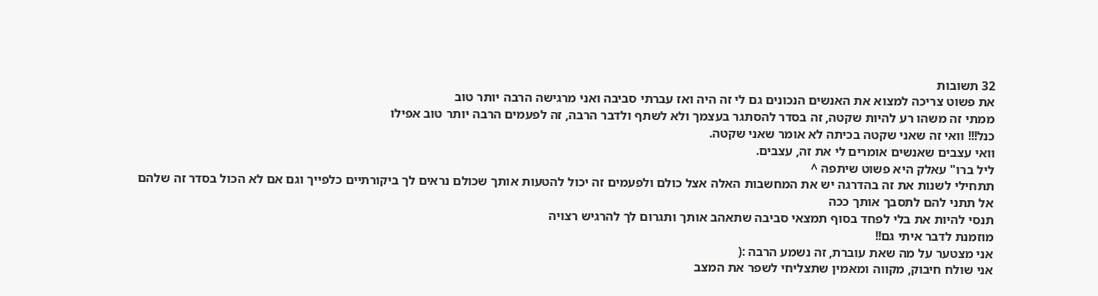32 תשובות
את פשוט צריכה למצוא את האנשים הנכונים גם לי זה היה ואז עברתי סביבה ואני מרגישה הרבה יותר טוב
ממתי זה משהו רע להיות שקטה, זה בסדר להסתגר בעצמך ולא לשתף ולדבר הרבה, זה לפעמים הרבה יותר טוב אפילו
כנל!!! וואי זה שאני שקטה בכיתה לא אומר שאני שקטה.
וואי עצבים שאנשים אומרים לי את זה, עצבים.
ליל ברו" עאלק היא פשוט שיתפה ^
תתחילי לשנות את זה בהדרגה יש את המחשבות האלה אצל כולם ולפעמים זה יכול להטעות אותך שכולם נראים לך ביקורתיים כלפייך וגם אם לא הכול בסדר זה שלהם
אל תתני להם לתסבך אותך ככה
תנסי להיות את בלי לפחד בסוף תמצאי סביבה שתאהב אותך ותגרום לך להרגיש רצויה
מוזמנת לדבר איתי גם!!
אני מצטער על מה שאת עוברת, זה נשמע הרבה :(
אני שולח חיבוק, מקווה ומאמין שתצליחי לשפר את המצב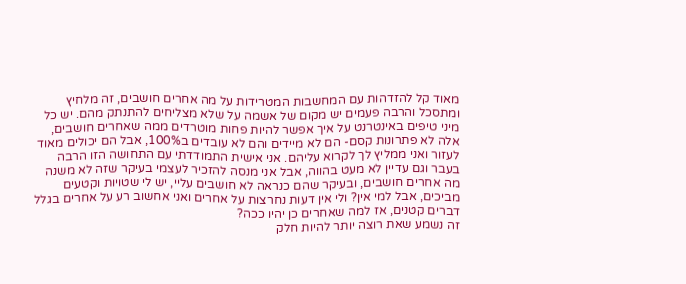מאוד קל להזדהות עם המחשבות המטרידות על מה אחרים חושבים, זה מלחיץ ומתסכל והרבה פעמים יש מקום של אשמה על שלא מצליחים להתנתק מהם. יש כל מיני טיפים באינטרנט על איך אפשר להיות פחות מוטרדים ממה שאחרים חושבים, אלה לא פתרונות קסם- הם לא מיידים והם לא עובדים ב100%, אבל הם יכולים מאוד לעזור ואני ממליץ לך לקרוא עליהם. אני אישית התמודדתי עם התחושה הזו הרבה בעבר וגם עדיין לא מעט בהווה, אבל אני מנסה להזכיר לעצמי בעיקר שזה לא משנה מה אחרים חושבים, ובעיקר שהם כנראה לא חושבים עליי, יש לי שטויות וקטעים מביכים, אבל למי אין? ולי אין דעות נחרצות על אחרים ואני אחשוב רע על אחרים בגלל דברים קטנים, אז למה שאחרים כן יהיו ככה?
זה נשמע שאת רוצה יותר להיות חלק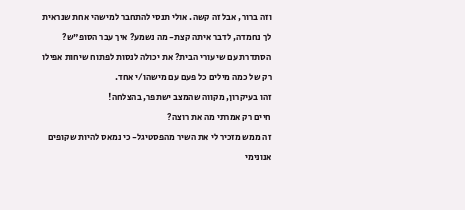וזה ברור, אבל זה קשה. אולי תנסי להתחבר למישהי אחת שנראית לך נחמדה, לדבר איתה קצת- מה נשמע? איך עבר הסופ"ש? הסתדרת עם שיעורי הבית? את יכולה לנסות לפתוח שיחות אפילו רק של כמה מילים כל פעם עם מישהו/י אחד.
זהו בעיקרון, מקווה שהמצב ישתפר, בהצלחה!
חיים רק אמרתי מה את רוצה?
זה ממש מזכיר לי את השיר מהפסטיגל- כי נמאס להיות שקופים
אנונימי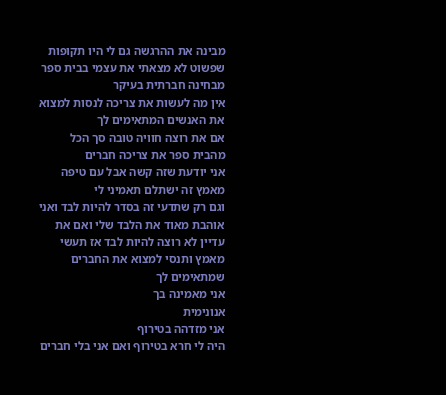מבינה את ההרגשה גם לי היו תקופות שפשוט לא מצאתי את עצמי בבית ספר מבחינה חברתית בעיקר
אין מה לעשות את צריכה לנסות למצוא את האנשים המתאימים לך
אם את רוצה חוויה טובה סך הכל מהבית ספר את צריכה חברים
אני יודעת שזה קשה אבל עם טיפה מאמץ זה ישתלם תאמיני לי
וגם רק שתדעי זה בסדר להיות לבד ואני אוהבת מאוד את הלבד שלי ואם את עדיין לא רוצה להיות לבד אז תעשי מאמץ ותנסי למצוא את החברים שמתאימים לך
אני מאמינה בך
אנונימית
אני מזדהה בטירוף
היה לי חרא בטירוף ואם אני בלי חברים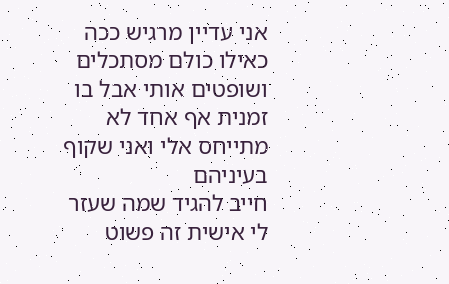אני עדיין מרגיש ככה
כאילו כולם מסתכלים ושופטים אותי אבל בו זמנית אף אחד לא מתייחס אלי ואני שקוף בעיניהם
חייב להגיד שמה שעזר לי אישית זה פשוט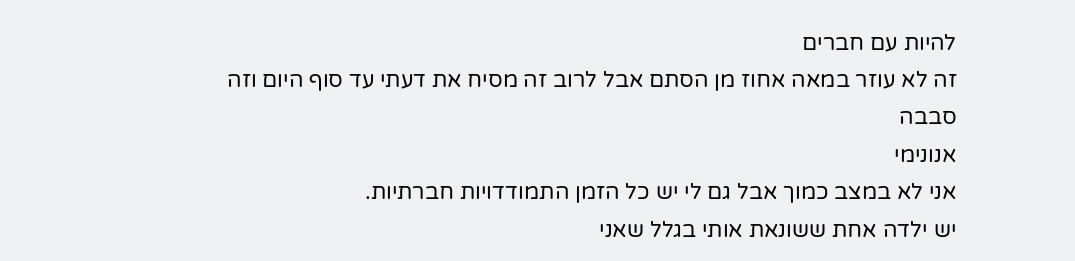להיות עם חברים
זה לא עוזר במאה אחוז מן הסתם אבל לרוב זה מסיח את דעתי עד סוף היום וזה סבבה
אנונימי
אני לא במצב כמוך אבל גם לי יש כל הזמן התמודדויות חברתיות.
יש ילדה אחת ששונאת אותי בגלל שאני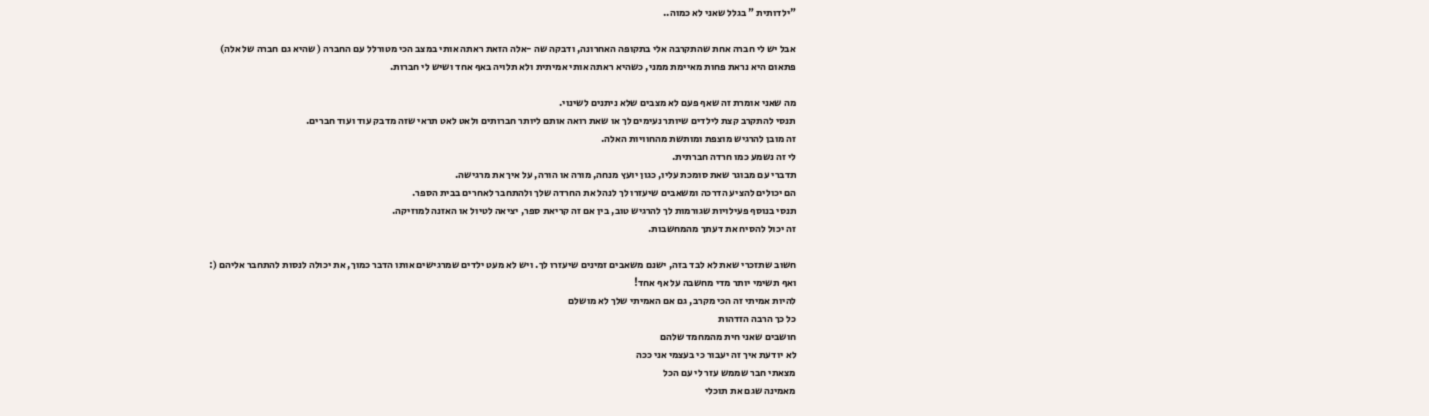"ילדותית " בגלל שאני לא כמוה..

אבל יש לי חברה אחת שהתקרבה אלי בתקופה האחרונה, ודבקה שה -אלה הזאת ראתה אותי במצב הכי מטורלל עם החברה ( שהיא גם חברה של אלה)
פתאום היא נראת פחות מאיימת ממני, כשהיא ראתה אותי אמיתית ולא תלויה באף אחד ושיש לי חברות.

מה שאני אומרת זה שאף פעם לא מצבים שלא ניתנים לשינוי.
תנסי להתקרב קצת לילדים שיותר נעימים לך או שאת רואה אותם ליותר חברותים ולאט לאט תראי שזה מדבק עוד ועוד חברים.
זה מובן להרגיש מוצפת ומותשת מהחוויות האלה.
לי זה נשמע כמו חרדה חברתית.
תדברי עם מבוגר שאת סומכת עליו, כגון יועץ מנחה, מורה או הורה, על איך את מרגישה.
הם יכולים להציע הדרכה ומשאבים שיעזרו לך לנהל את החרדה שלך ולהתחבר לאחרים בבית הספר.
תנסי בנוסף פעילויות שגורמות לך להרגיש טוב, בין אם זה קריאת ספר, יציאה לטיול או האזנה למוזיקה.
זה יכול להסיח את דעתך מהמחשבות.

חשוב שתזכרי שאת לא לבד בזה, ישנם משאבים זמינים שיעזרו לך. ויש לא מעט ילדים שמרגישים אותו הדבר כמוך, את יכולה לנסות להתחבר אליהם (:
ואף תשימי יותר מדי מחשבה על אף אחד!
להיות אמיתי זה הכי מקרב, גם אם האמיתי שלך לא מושלם
כל כך הרבה הזדהות
חושבים שאני חית מהמחמד שלהם
לא יודעת איך זה יעבור כי בעצמי אני ככה
מצאתי חבר שממש עזר לי עם הכל
מאמינה שגם את תוכלי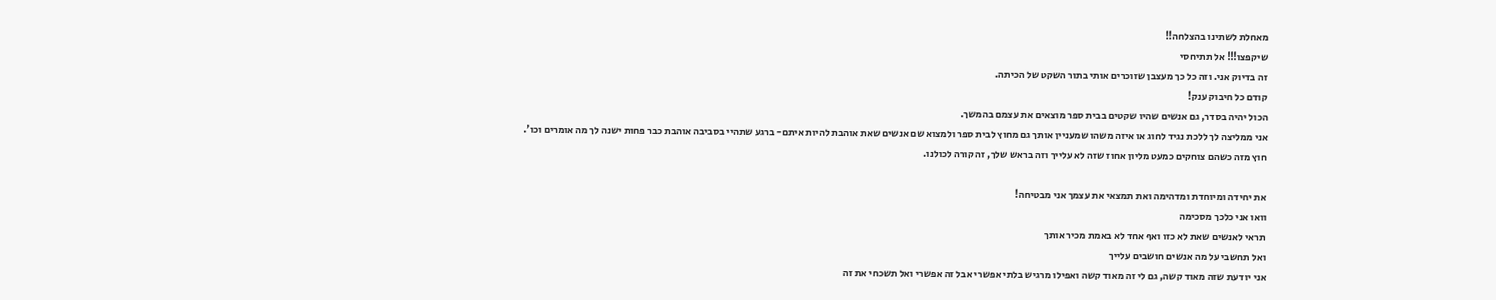מאחלת לשתינו בהצלחה!!
שיקפצו!!! אל תתיחסי
זה בדיוק אני. וזה כל כך מעצבן שזוכרים אותי בתור השקט של הכיתה.
קודם כל חיבוק ענק!
הכול יהיה בסדר, גם אנשים שהיו שקטים בבית ספר מוצאים את עצמם בהמשך.
אני ממליצה לך ללכת נגיד לחוג או איזה משהו שמעניין אותך גם מחוץ לבית ספר ולמצוא שם אנשים שאת אוהבת להיות איתם- ברגע שתהיי בסביבה אוהבת כבר פחות ישנה לך מה אומרים וכו'.
חוץ מזה כשהם צוחקים כמעט מליון אחוז שזה לא עלייך וזה בראש שלך, זה קורה לכולנו.

את יחידה ומיוחדת ומדהימה ואת תמצאי את עצמך אני מבטיחה!
וואו אני כלכך מסכימה
תראי לאנשים שאת לא כזו ואף אחד לא באמת מכיר אותך
ואל תחשבי על מה אנשים חושבים עלייך
אני יודעת שזה מאוד קשה, גם לי זה מאוד קשה ואפילו מרגיש בלתי אפשרי אבל זה אפשרי ואל תשכחי את זה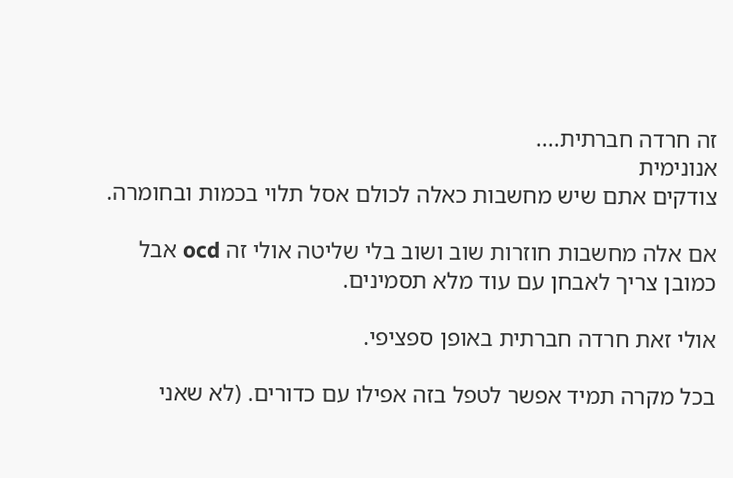זה חרדה חברתית....
אנונימית
צודקים אתם שיש מחשבות כאלה לכולם אסל תלוי בכמות ובחומרה.

אם אלה מחשבות חוזרות שוב ושוב בלי שליטה אולי זה ocd אבל כמובן צריך לאבחן עם עוד מלא תסמינים.

אולי זאת חרדה חברתית באופן ספציפי.

בכל מקרה תמיד אפשר לטפל בזה אפילו עם כדורים. (לא שאני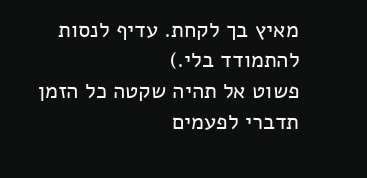מאיץ בך לקחת. עדיף לנסות להתמודד בלי.)
פשוט אל תהיה שקטה כל הזמן תדברי לפעמים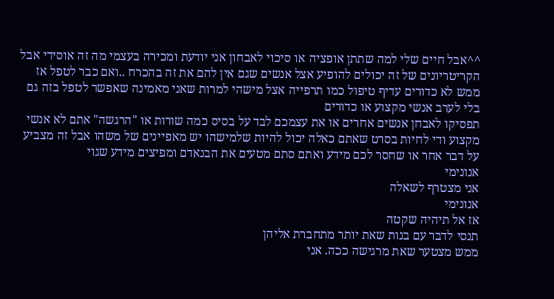^^אבל חיים שלי למה שתתן אופציה או סיכוי לאבחון אני יודעת ומכירה בעצמי מה זה אוסידי אבל הקריטריונים של זה יכולים להופיע אצל אנשים שגם אין להם את זה בהכרח ..ואם כבר לטפל אז ממש לא כדורים עדיף טיפול כמו תרפייה אצל מישהי למרות שאני מאמינה שאפשר לטפל בזה גם בלי לערב אנשי מקצוע או כדורים
תפסיקו לאבחן אנשים אחרים או את עצמכם לבד על בסיס כמה שורות או "הרגשה" אתם לא אנשי מקצוע ודי לחיות בסרט שאתם כאלה יכול להיות שלמישהו יש מאפיינים של משהו אבל זה מצביע על דבר אחר או שחסר לכם מידע ואתם סתם מטעים את הבנאדם ומפיצים מידע שגוי
אנונימי
אני מצטרף לשאלה
אנונימי
אז אל תיהיה שקטה
תנסי לדבר עם בנות שאת יותר מתחברת אליהן
ממש מצטער שאת מרגישה ככה. אני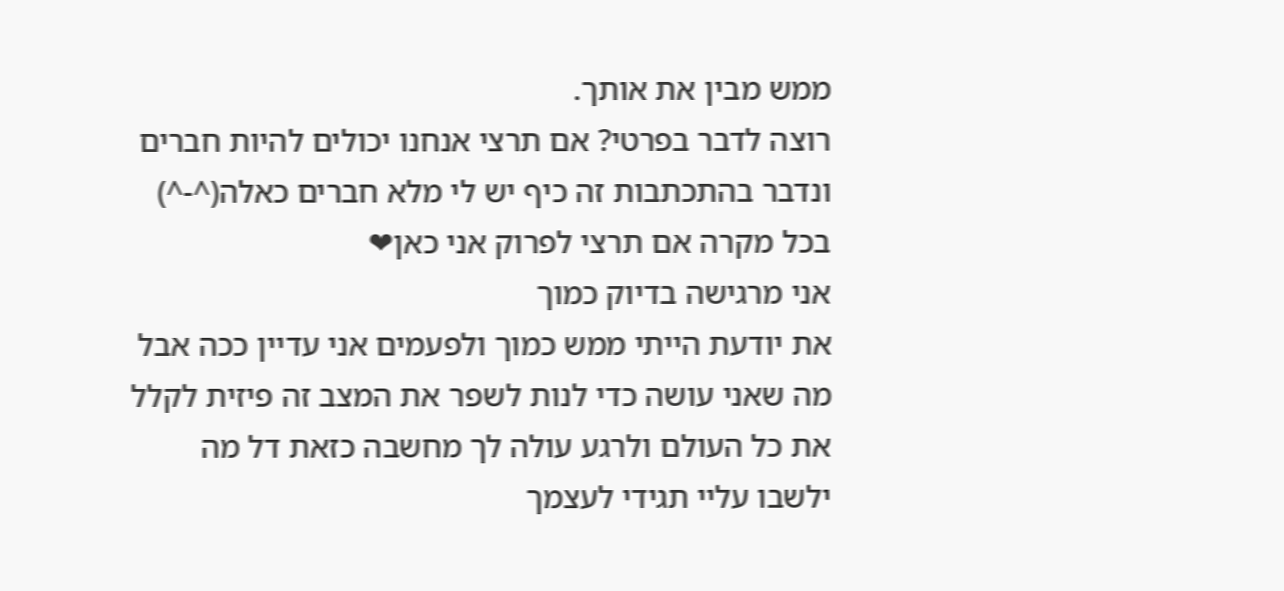ממש מבין את אותך.
רוצה לדבר בפרטי? אם תרצי אנחנו יכולים להיות חברים ונדבר בהתכתבות זה כיף יש לי מלא חברים כאלה(^-^)
בכל מקרה אם תרצי לפרוק אני כאן❤
אני מרגישה בדיוק כמוך
את יודעת הייתי ממש כמוך ולפעמים אני עדיין ככה אבל מה שאני עושה כדי לנות לשפר את המצב זה פיזית לקלל את כל העולם ולרגע עולה לך מחשבה כזאת דל מה ילשבו עליי תגידי לעצמך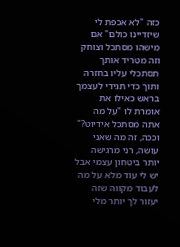כזה "לא אכפת לי שיזדיינו כולם" אם מישהו מסתכל וצוחק וזה מטריד אותך תסתכלי עליו בחזרה ותוך כדי תגידי לעצמך בראש כאילו את אומרת לו "על מה אתה מסתכל אידיוט?" וככה, זה מה שאני עושה, רני מרגישה יותר ביטחון עצמי אבל יש לי עוד מלא על מה לעבוד מקווה שזה יעזור לך יותר מלי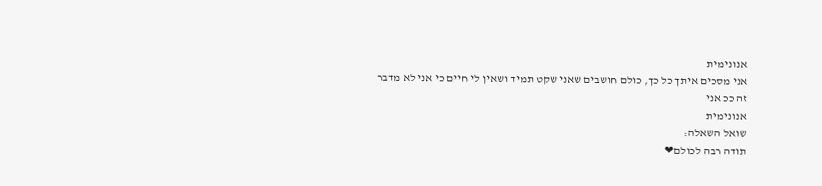אנונימית
אני מסכים איתך כל כך, כולם חושבים שאני שקט תמיד ושאין לי חיים כי אני לא מדבר
זה ככ אני
אנונימית
שואל השאלה:
תודה רבה לכולם❤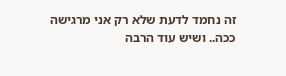זה נחמד לדעת שלא רק אני מרגישה ככה.. ושיש עוד הרבה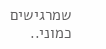שמרגישים כמוני..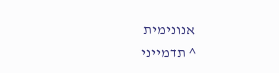אנונימית
^ תדמייני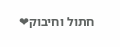חתול וחיבוק❤